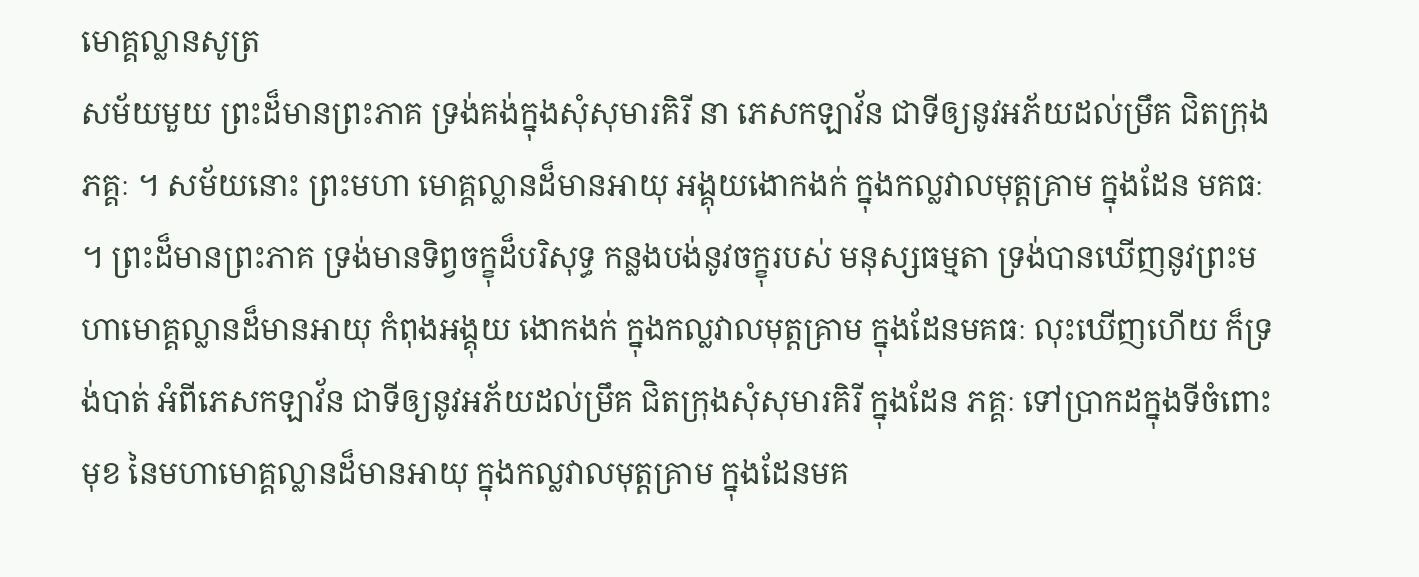មោគ្គល្លានសូត្រ
សម័យមួយ ព្រះដ៏មានព្រះភាគ ទ្រង់គង់ក្នុងសុំសុមារគិរី នា ភេសកឡាវ័ន ជាទីឲ្យនូវអភ័យដល់ម្រឹគ ជិតក្រុងភគ្គៈ ។ សម័យនោះ ព្រះមហា មោគ្គល្លានដ៏មានអាយុ អង្គុយងោកងក់ ក្នុងកល្លវាលមុត្តគ្រាម ក្នុងដែន មគធៈ ។ ព្រះដ៏មានព្រះភាគ ទ្រង់មានទិព្វចក្ខុដ៏បរិសុទ្ធ កន្លងបង់នូវចក្ខុរបស់ មនុស្សធម្មតា ទ្រង់បានឃើញនូវព្រះមហាមោគ្គល្លានដ៏មានអាយុ កំពុងអង្គុយ ងោកងក់ ក្នុងកល្លវាលមុត្តគ្រាម ក្នុងដែនមគធៈ លុះឃើញហើយ ក៏ទ្រង់បាត់ អំពីភេសកឡាវ័ន ជាទីឲ្យនូវអភ័យដល់ម្រឹគ ជិតក្រុងសុំសុមារគិរី ក្នុងដែន ភគ្គៈ ទៅប្រាកដក្នុងទីចំពោះមុខ នៃមហាមោគ្គល្លានដ៏មានអាយុ ក្នុងកល្លវាលមុត្តគ្រាម ក្នុងដែនមគ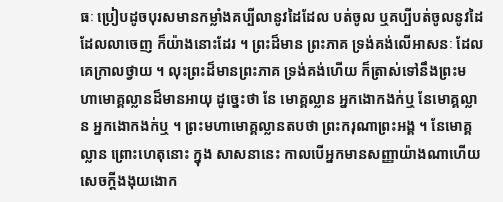ធៈ ប្រៀបដូចបុរសមានកម្លាំងគប្បីលានូវដៃដែល បត់ចូល ឬគប្បីបត់ចូលនូវដៃដែលលាចេញ ក៏យ៉ាងនោះដែរ ។ ព្រះដ៏មាន ព្រះភាគ ទ្រង់គង់លើអាសនៈ ដែលគេក្រាលថ្វាយ ។ លុះព្រះដ៏មានព្រះភាគ ទ្រង់គង់ហើយ ក៏ត្រាស់ទៅនឹងព្រះមហាមោគ្គល្លានដ៏មានអាយុ ដូច្នេះថា នែ មោគ្គល្លាន អ្នកងោកងក់ឬ នែមោគ្គល្លាន អ្នកងោកងក់ឬ ។ ព្រះមហាមោគ្គល្លានតបថា ព្រះករុណាព្រះអង្គ ។ នែមោគ្គល្លាន ព្រោះហេតុនោះ ក្នុង សាសនានេះ កាលបើអ្នកមានសញ្ញាយ៉ាងណាហើយ សេចក្តីងងុយងោក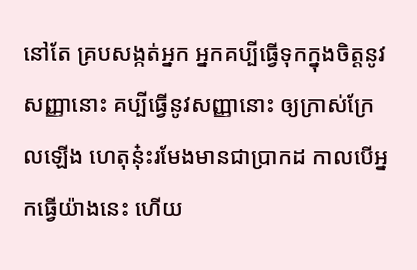នៅតែ គ្របសង្កត់អ្នក អ្នកគប្បីធ្វើទុកក្នុងចិត្តនូវសញ្ញានោះ គប្បីធ្វើនូវសញ្ញានោះ ឲ្យក្រាស់ក្រែលឡើង ហេតុន៎ុះរមែងមានជាប្រាកដ កាលបើអ្នកធ្វើយ៉ាងនេះ ហើយ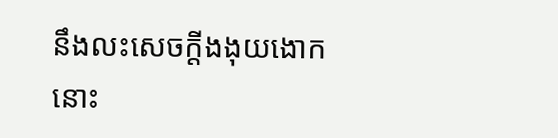នឹងលះសេចក្តីងងុយងោកនោះ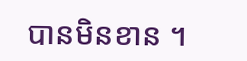បានមិនខាន ។